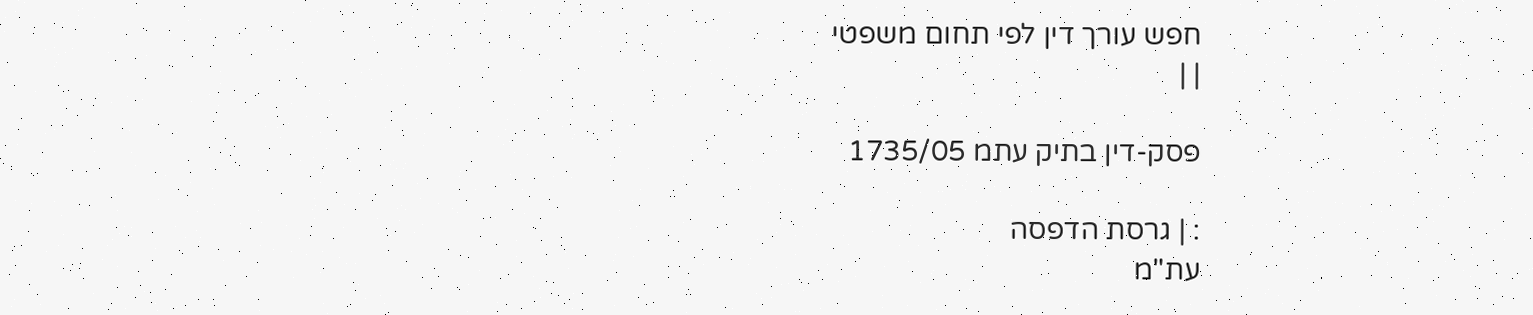חפש עורך דין לפי תחום משפטי
| |

פסק-דין בתיק עתמ 1735/05

: | גרסת הדפסה
עת"מ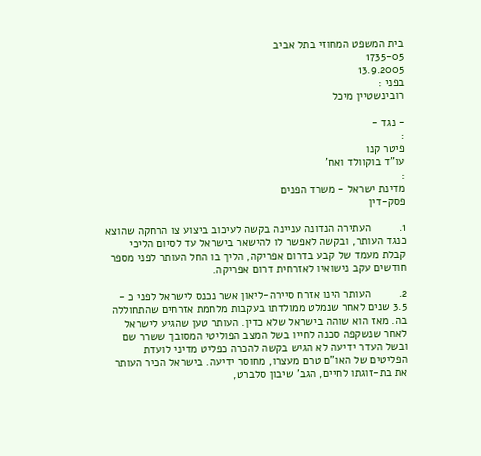בית המשפט המחוזי בתל אביב
1735-05
13.9.2005
בפני :
רובינשטיין מיכל

- נגד -
:
פיטר קנו
עו"ד בוקוולד ואח'
:
מדינת ישראל - משרד הפנים
פסק-דין

1.         העתירה הנדונה עניינה בקשה לעיכוב ביצוע צו הרחקה שהוצא כנגד העותר, ובקשה לאפשר לו להישאר בישראל עד לסיום הליכי קבלת מעמד של קבע בדרום אפריקה, הליך בו החל העותר לפני מספר חודשים עקב נישואיו לאזרחית דרום אפריקה.

2.         העותר הינו אזרח סיירה-ליאון אשר נכנס לישראל לפני כ - 3.5 שנים לאחר שנמלט ממולדתו בעקבות מלחמת אזרחים שהתחוללה בה. מאז הוא שוהה בישראל שלא כדין. העותר טען שהגיע לישראל לאחר שנשקפה סכנה לחייו בשל המצב הפוליטי המסובך ששרר שם ובשל העדר ידיעה לא הגיש בקשה להכרה כפליט מדיני לועדת הפליטים של האו"ם טרם מעצרו, מחוסר ידיעה. בישראל הכיר העותר את בת-זוגתו לחיים, הגב' שיבון סלברט,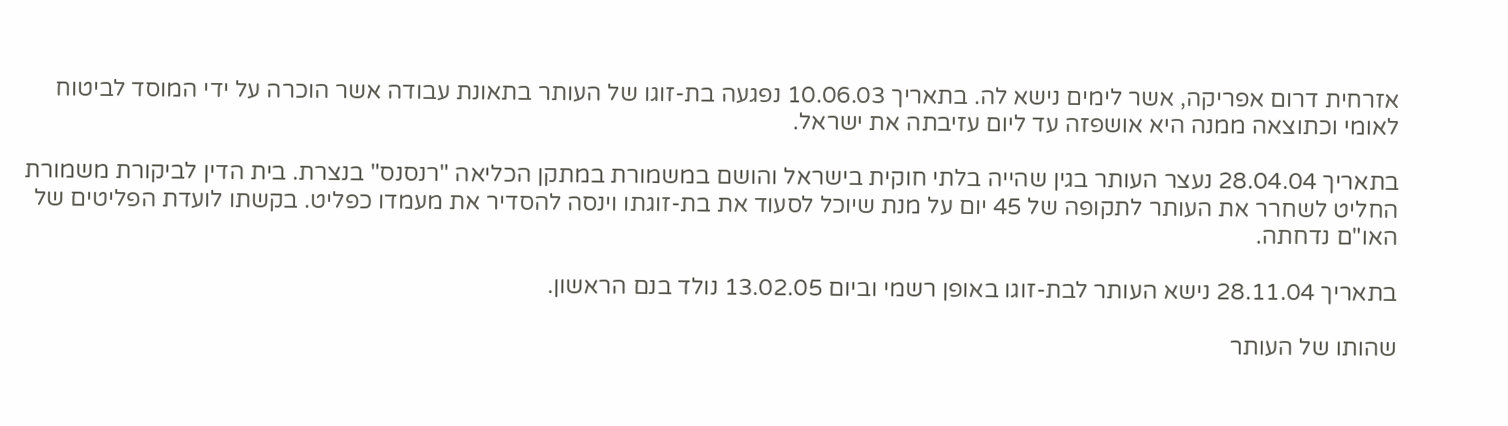אזרחית דרום אפריקה, אשר לימים נישא לה. בתאריך 10.06.03 נפגעה בת-זוגו של העותר בתאונת עבודה אשר הוכרה על ידי המוסד לביטוח לאומי וכתוצאה ממנה היא אושפזה עד ליום עזיבתה את ישראל.

בתאריך 28.04.04 נעצר העותר בגין שהייה בלתי חוקית בישראל והושם במשמורת במתקן הכליאה "רנסנס" בנצרת. בית הדין לביקורת משמורת החליט לשחרר את העותר לתקופה של 45 יום על מנת שיוכל לסעוד את בת-זוגתו וינסה להסדיר את מעמדו כפליט. בקשתו לועדת הפליטים של האו"ם נדחתה.

בתאריך 28.11.04 נישא העותר לבת-זוגו באופן רשמי וביום 13.02.05 נולד בנם הראשון.

שהותו של העותר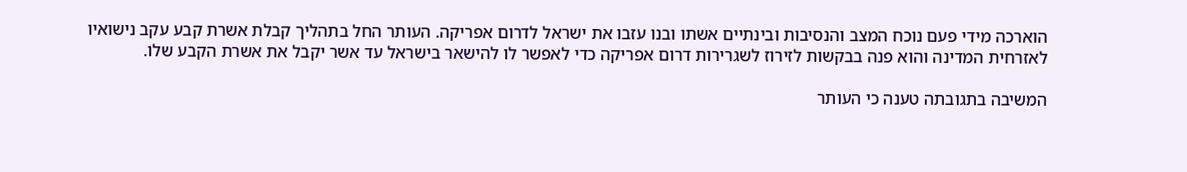הוארכה מידי פעם נוכח המצב והנסיבות ובינתיים אשתו ובנו עזבו את ישראל לדרום אפריקה. העותר החל בתהליך קבלת אשרת קבע עקב נישואיו לאזרחית המדינה והוא פנה בבקשות לזירוז לשגרירות דרום אפריקה כדי לאפשר לו להישאר בישראל עד אשר יקבל את אשרת הקבע שלו.

המשיבה בתגובתה טענה כי העותר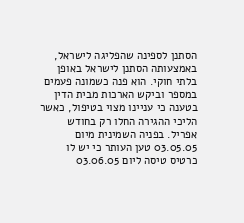הסתנן לספינה שהפליגה לישראל, באמצעותה הסתנן לישראל באופן בלתי חוקי. הוא פנה כשמונה פעמים במספר וביקש הארכות מבית הדין בטענה כי עניינו מצוי בטיפול, כאשר הליכי ההגירה החלו רק בחודש אפריל. בפניה השמינית מיום 03.05.05 טען העותר כי יש לו כרטיס טיסה ליום 03.06.05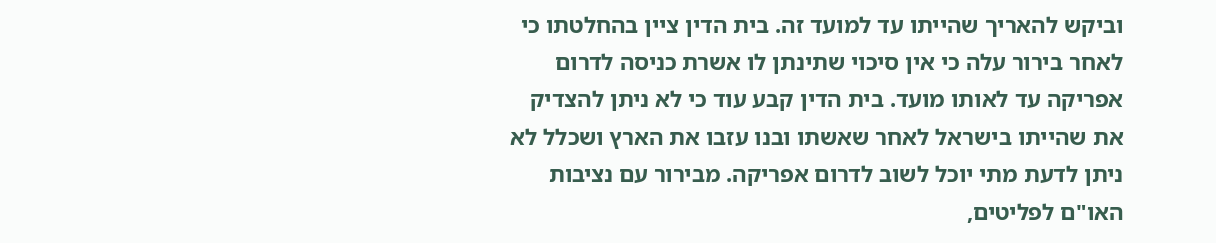וביקש להאריך שהייתו עד למועד זה. בית הדין ציין בהחלטתו כי לאחר בירור עלה כי אין סיכוי שתינתן לו אשרת כניסה לדרום אפריקה עד לאותו מועד. בית הדין קבע עוד כי לא ניתן להצדיק את שהייתו בישראל לאחר שאשתו ובנו עזבו את הארץ ושכלל לא ניתן לדעת מתי יוכל לשוב לדרום אפריקה. מבירור עם נציבות האו"ם לפליטים,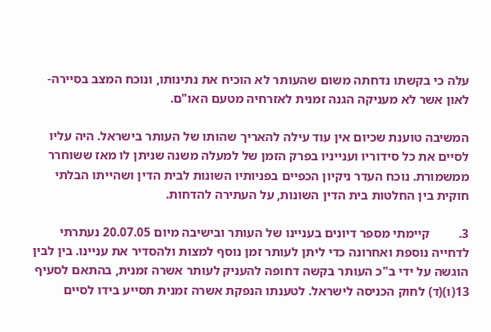עלה כי בקשתו נדחתה משום שהעותר לא הוכיח את נתינותו, ונוכח המצב בסיירה-לאון אשר לא מעניקה הגנה זמנית לאזרחיה מטעם האו"ם.

המשיבה טוענת שכיום אין עוד עילה להאריך שהותו של העותר בישראל. היה עליו לסיים את כל סידוריו וענייניו בפרק הזמן של למעלה משנה שניתן לו מאז ששוחרר ממשמורת. נוכח העדר ניקיון הכפיים בפניותיו השונות לבית הדין ושהייתו הבלתי חוקית בין החלטות בית הדין השונות, על העתירה להדחות.

3.         קיימתי מספר דיונים בעניינו של העותר ובישיבה מיום 20.07.05 נעתרתי לדחייה נוספת ואחרונה כדי ליתן לעותר זמן נוסף למצות ולהסדיר את עניינו. בין לבין הוגשה על ידי ב"כ העותר בקשה דחופה להעניק לעותר אשרה זמנית, בהתאם לסעיף 13(ו)(ד) לחוק הכניסה לישראל. לטענתו הנפקת אשרה זמנית תסייע בידו לסיים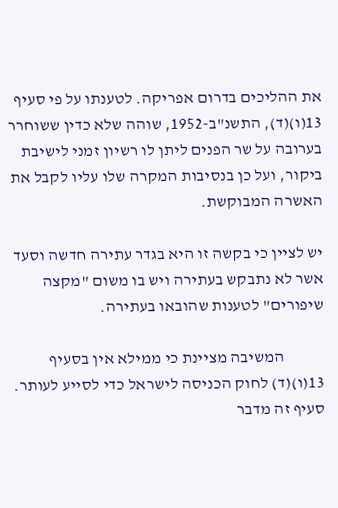את ההליכים בדרום אפריקה. לטענתו על פי סעיף 13(ו)(ד), התשנ"ב-1952, שוהה שלא כדין ששוחרר בערובה על שר הפנים ליתן לו רשיון זמני לישיבת ביקור, ועל כן בנסיבות המקרה שלו עליו לקבל את האשרה המבוקשת.

יש לציין כי בקשה זו היא בגדר עתירה חדשה וסעד אשר לא נתבקש בעתירה ויש בו משום "מקצה שיפורים" לטענות שהובאו בעתירה.

            המשיבה מציינת כי ממילא אין בסעיף 13(ו)(ד) לחוק הכניסה לישראל כדי לסייע לעותר. סעיף זה מדבר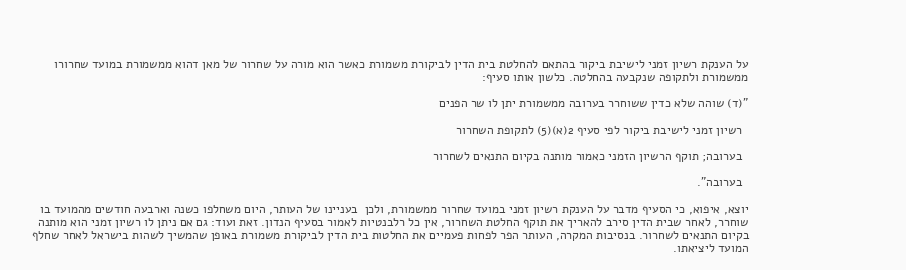על הענקת רשיון זמני לישיבת ביקור בהתאם להחלטת בית הדין לביקורת משמורת כאשר הוא מורה על שחרור של מאן דהוא ממשמורת במועד שחרורו ממשמורת ולתקופה שנקבעה בהחלטה. כלשון אותו סעיף:

"(ד) שוהה שלא כדין ששוחרר בערובה ממשמורת יתן לו שר הפנים

  רשיון זמני לישיבת ביקור לפי סעיף 2(א)(5) לתקופת השחרור

  בערובה; תוקף הרשיון הזמני כאמור מותנה בקיום התנאים לשחרור

  בערובה".

יוצא, איפוא, כי הסעיף מדבר על הענקת רשיון זמני במועד שחרור ממשמורת, ולכן  בעניינו של העותר, היום משחלפו כשנה וארבעה חודשים מהמועד בו שוחרר, לאחר שבית הדין סירב להאריך את תוקף החלטת השחרור, אין כל רלבנטיות לאמור בסעיף הנדון. זאת ועוד: גם אם ניתן לו רשיון זמני הוא מותנה בקיום התנאים לשחרור. בנסיבות המקרה, העותר הפר לפחות פעמיים את החלטות בית הדין לביקורת משמורת באופן שהמשיך לשהות בישראל לאחר שחלף המועד ליציאתו.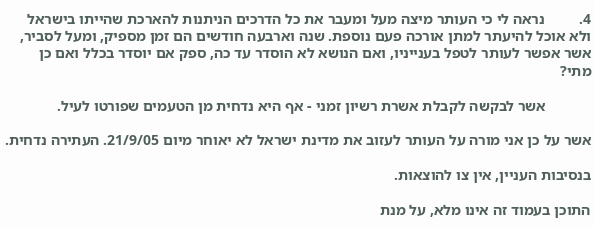4.         נראה לי כי העותר מיצה מעל ומעבר את כל הדרכים הניתנות להארכת שהייתו בישראל ולא אוכל להיעתר למתן אורכה פעם נוספת. שנה וארבעה חודשים הם זמן מספיק, ומעל לסביר, אשר אפשר לעותר לטפל בענייניו, ואם הנושא לא הוסדר עד כה, ספק אם יוסדר בכלל ואם כן מתי?

            אשר לבקשה לקבלת אשרת רשיון זמני - אף היא נדחית מן הטעמים שפורטו לעיל.

אשר על כן אני מורה על העותר לעזוב את מדינת ישראל לא יאוחר מיום 21/9/05. העתירה נדחית.

בנסיבות העניין, אין צו להוצאות.

התוכן בעמוד זה אינו מלא, על מנת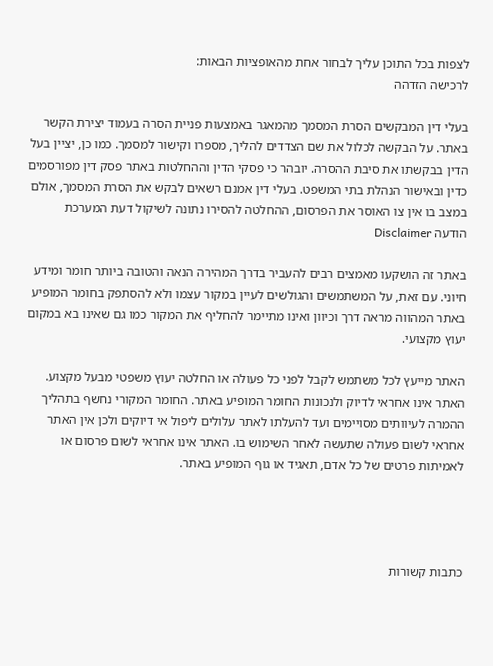לצפות בכל התוכן עליך לבחור אחת מהאופציות הבאות:
לרכישה הזדהה

בעלי דין המבקשים הסרת המסמך מהמאגר באמצעות פניית הסרה בעמוד יצירת הקשר באתר. על הבקשה לכלול את שם הצדדים להליך, מספרו וקישור למסמך. כמו כן, יציין בעל הדין בבקשתו את סיבת ההסרה. יובהר כי פסקי הדין וההחלטות באתר פסק דין מפורסמים כדין ובאישור הנהלת בתי המשפט. בעלי דין אמנם רשאים לבקש את הסרת המסמך, אולם במצב בו אין צו האוסר את הפרסום, ההחלטה להסירו נתונה לשיקול דעת המערכת
הודעה Disclaimer

באתר זה הושקעו מאמצים רבים להעביר בדרך המהירה הנאה והטובה ביותר חומר ומידע חיוני. עם זאת, על המשתמשים והגולשים לעיין במקור עצמו ולא להסתפק בחומר המופיע באתר המהווה מראה דרך וכיוון ואינו מתיימר להחליף את המקור כמו גם שאינו בא במקום יעוץ מקצועי.

האתר מייעץ לכל משתמש לקבל לפני כל פעולה או החלטה יעוץ משפטי מבעל מקצוע. האתר אינו אחראי לדיוק ולנכונות החומר המופיע באתר. החומר המקורי נחשף בתהליך ההמרה לעיוותים מסויימים ועד להעלתו לאתר עלולים ליפול אי דיוקים ולכן אין האתר אחראי לשום פעולה שתעשה לאחר השימוש בו. האתר אינו אחראי לשום פרסום או לאמיתות פרטים של כל אדם, תאגיד או גוף המופיע באתר.




כתבות קשורות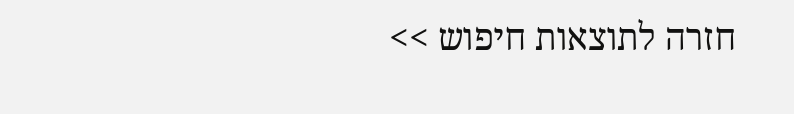חזרה לתוצאות חיפוש >>